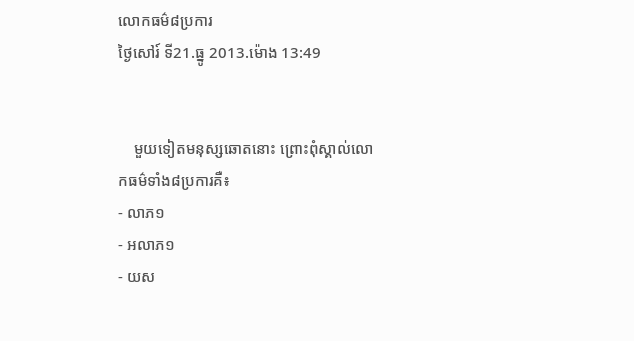លោកធម៌៨ប្រការ
ថ្ងៃសៅរ៍ ទី21.ធ្នូ 2013.ម៉ោង 13:49


    មួយទៀតមនុស្សឆោតនោះ ព្រោះពុំស្គាល់លោកធម៌ទាំង៨ប្រការគឺ៖
- លាភ១
- អលាភ១
- យស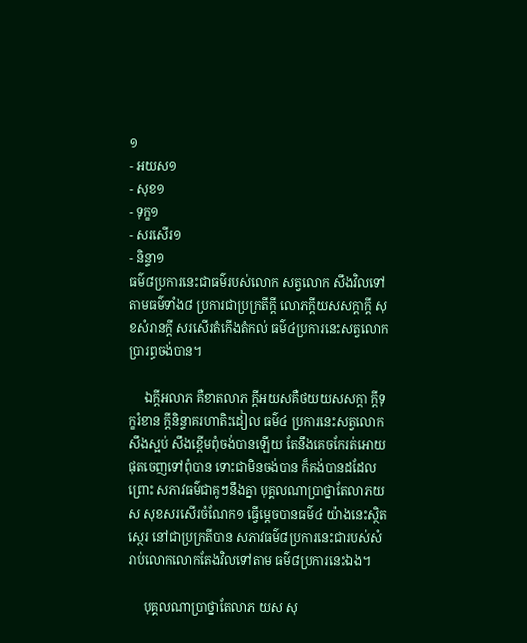១
- អយស១
- សុខ១
- ទុក្ខ១
- សរសើរ១
- និន្ទា១
ធម៌៨ប្រការនេះជាធម៌របស់លោក សត្វលោក សឹងវិលទៅតាមធម៌ទាំង៨ ប្រការជាប្រក្រតីក្ដី លោភក្ដីយសសក្ដាក្ដី សុខសំរានក្ដី សរសើរតំកើងតំកល់ ធម៌៤ប្រការនេះសត្វលោកប្រារព្ធចង់បាន។

     ឯក្ដីអលាភ គឺខាតលាភ ក្ដីអយសគឺថយយសសក្ដា ក្ដីទុក្ខរំខាន ក្ដីនិន្ទាគរហាតិះដៀល ធម៌៤ ប្រការនេះសត្វលោកសឹងស្អប់ សឹងខ្ពើមពុំចង់បានឡើយ តែនឹងគេចកែរត់អោយផុតចេញទៅពុំបាន ទោះជាមិនចង់បាន ក៏គង់បានដដែល ព្រោះ សភាវធម៌ជាគូៗនឹងគ្នា បុគ្គលណាប្រាថ្នាតែលាភយស សុខសរសើរចំណែក១ ធ្វើម្ដេចបានធម៌៤ យ៉ាងនេះស្ថិតស្ថេរ នៅជាប្រក្រតីបាន សភាវធម៌៨ប្រការនេះជារបស់សំរាប់លោកលោកតែងវិលទៅតាម ធម៌៨ប្រការនេះឯង។

     បុគ្គលណាប្រាថ្នាតែលាភ យស សុ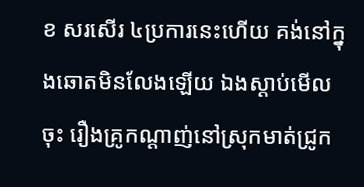ខ សរសើរ ៤ប្រការនេះហើយ គង់នៅក្នុងឆោតមិនលែងឡើយ ឯងស្ដាប់មើលចុះ រឿងគ្រូកណ្ដាញ់នៅស្រុកមាត់ជ្រូក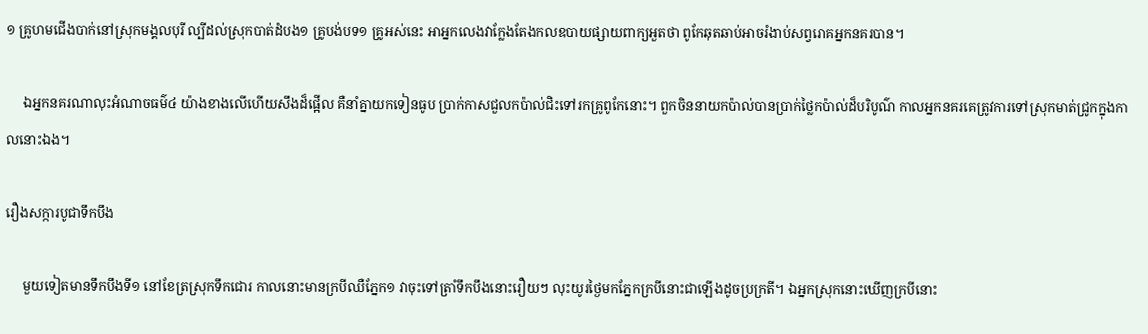១ គ្រូហមជើងបាក់នៅស្រុកមង្គលបុរី ល្បីដល់ស្រុកបាត់ដំបង១ គ្រូបង់បទ១ គ្រូអស់នេះ អាអ្នកលេងវាក្លែងតែងកលឧបាយផ្សាយពាក្យអួតថា ពូកែឆុតឆាប់អាចរំងាប់សព្វរោគអ្នកនគរបាន។

     ឯអ្នកនគរណាលុះអំណាចធម៌៤ យ៉ាងខាងលើហើយសឹងដ៏ផ្អើល គឺនាំគ្នាយកទៀនធូប ប្រាក់កាសជួលកប៉ាល់ជិះទៅរកគ្រូពូកែនោះ។ ពួកចិននាយកប៉ាល់បានប្រាក់ថ្លៃកប៉ាល់ដ៏បរិបូណ៌ កាលអ្នកនគរគេត្រូវការទៅស្រុកមាត់ជ្រូកក្នុងកាលនោះឯង។

រឿងសក្ការបូជាទឹកបឹង

     មួយទៀតមានទឹកបឹងទី១ នៅខែត្រស្រុកទឹកជោរ កាលនោះមានក្របីឈឺភ្នែក១ វាចុះទៅត្រាំទឹកបឹងនោះរឿយៗ លុះយូរថ្ងៃមកភ្នែកក្របីនោះជាឡើងដូចប្រក្រតី។ ឯអ្នកស្រុកនោះឃើញក្របីនោះ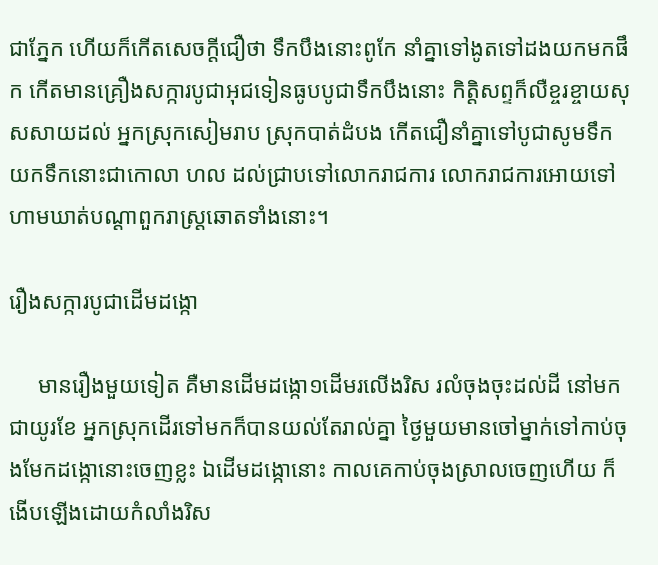ជាភ្នែក ហើយក៏កើតសេចក្ដីជឿថា ទឹកបឹងនោះពូកែ នាំគ្នាទៅងូតទៅដងយកមកផឹក កើតមានគ្រឿងសក្ការបូជាអុជទៀនធូបបូជាទឹកបឹងនោះ កិត្ដិសព្ទក៏លឺខ្ចរខ្ចាយសុសសាយដល់ អ្នកស្រុកសៀមរាប ស្រុកបាត់ដំបង កើតជឿនាំគ្នាទៅបូជាសូមទឹក យកទឹកនោះជាកោលា ហល ដល់ជ្រាបទៅលោករាជការ លោករាជការអោយទៅហាមឃាត់បណ្ដាពួករាស្រ្ដឆោតទាំងនោះ។

រឿងសក្ការបូជាដើមដង្កោ

     មានរឿងមួយទៀត គឺមានដើមដង្កោ១ដើមរលើងរិស រលំចុងចុះដល់ដី នៅមកជាយូរខែ អ្នកស្រុកដើរទៅមកក៏បានយល់តែរាល់គ្នា ថ្ងៃមួយមានចៅម្នាក់ទៅកាប់ចុងមែកដង្កោនោះចេញខ្លះ ឯដើមដង្កោនោះ កាលគេកាប់ចុងស្រាលចេញហើយ ក៏ងើបឡើងដោយកំលាំងរិស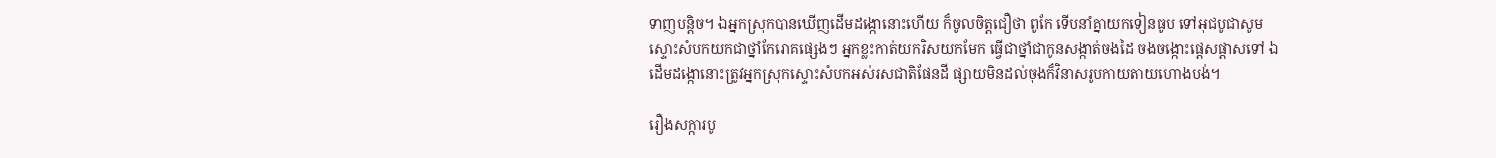ទាញបន្ដិច។ ឯអ្នកស្រុកបានឃើញដើមដង្កោនោះហើយ ក៏ចូលចិត្ដជឿថា ពូកែ ទើបនាំគ្នាយកទៀនធូប ទៅអុជបូជាសូមស្ទោះសំបកយកជាថ្នាំកែរោគផ្សេងៗ អ្នកខ្លះកាត់យករិសយកមែក ធ្វើជាថ្នាំជាកូនសង្កាត់ចងដៃ ចងចង្កោះផ្ដេសផ្ដាសទៅ ឯដើមដង្កោនោះត្រូវអ្នកស្រុកស្ទោះសំបកអស់រសជាតិផែនដី ផ្សាយមិនដល់ចុងក៏វិនាសរូបកាយតាយហោងបង់។

រឿងសក្ការបូ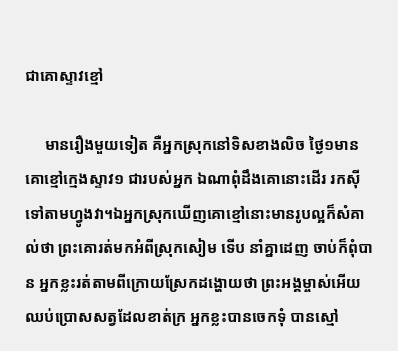ជាគោស្ទាវខ្មៅ

     មានរឿងមួយទៀត គឺអ្នកស្រុកនៅទិសខាងលិច ថ្ងៃ១មានគោខ្មៅកេ្មងស្ទាវ១ ជារបស់អ្នក ឯណាពុំដឹងគោនោះដើរ រកស៊ីទៅតាមហ្វូងវា។ឯអ្នកស្រុកឃើញគោខ្មៅនោះមានរូបល្អក៏សំគាល់ថា ព្រះគោរត់មកអំពីស្រុកសៀម ទើប នាំគ្នាដេញ ចាប់ក៏ពុំបាន អ្នកខ្លះរត់តាមពីក្រោយស្រែកដង្ហោយថា ព្រះអង្គម្ចាស់អើយឈប់ប្រោសសត្វដែលខាត់ក្រ អ្នកខ្លះបានចេកទុំ បានស្មៅ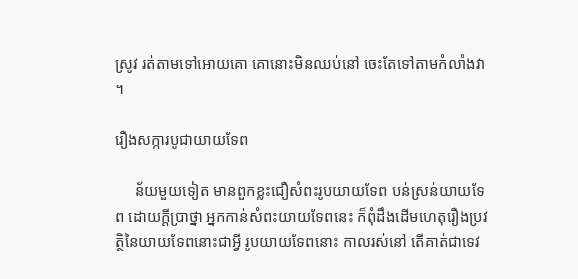ស្រូវ រត់តាមទៅអោយគោ គោនោះមិនឈប់នៅ ចេះតែទៅតាមកំលាំងវា។

រឿងសក្ការបូជាយាយទែព

     ន័យមួយទៀត មានពួកខ្លះជឿសំពះរូបយាយទែព បន់ស្រន់យាយទែព ដោយក្ដីប្រាថ្នា អ្នកកាន់សំពះយាយទែពនេះ ក៏ពុំដឹងដើមហេតុរឿងប្រវត្ថិនៃយាយទែពនោះជាអ្វី រូបយាយទែពនោះ កាលរស់នៅ តើគាត់ជាទេវ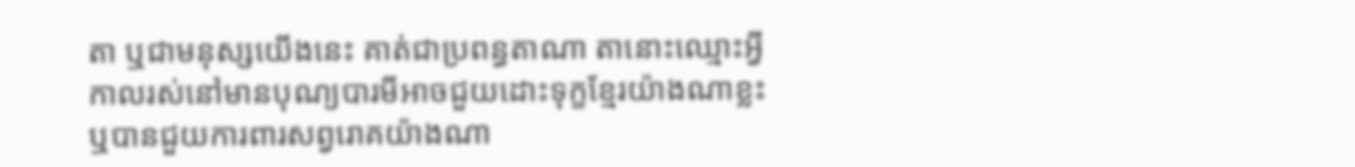តា ឬជាមនុស្សយើងនេះ គាត់ជាប្រពន្ធតាណា តានោះឈ្មោះអ្វីកាលរស់នៅមានបុណ្យបារមីអាចជួយដោះទុក្ខខ្មែរយ៉ាងណាខ្លះ ឬបានជួយការពារសព្វរោគយ៉ាងណា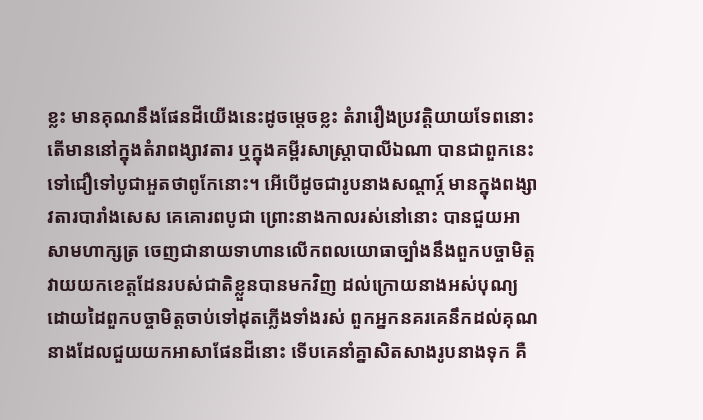ខ្លះ មានគុណនឹងផែនដីយើងនេះដូចម្ដេចខ្លះ តំរារឿងប្រវត្តិយាយទែពនោះតើមាននៅក្នុងតំរាពង្សាវតារ ឬក្នុងគម្ពីរសាស្រ្ដាបាលីឯណា បានជាពួកនេះទៅជឿទៅបូជាអួតថាពូកែនោះ។ អើបើដូចជារូបនាងសណ្ដារ្ក៍ មានក្នុងពង្សាវតារបារាំងសេស គេគោរពបូជា ព្រោះនាងកាលរស់នៅនោះ បានជួយអាសាមហាក្សត្រ ចេញជានាយទាហានលើកពលយោធាច្បាំងនឹងពួកបច្ចាមិត្ដ វាយយកខេត្ដដែនរបស់ជាតិខ្លួនបានមកវិញ ដល់ក្រោយនាងអស់បុណ្យ ដោយដៃពួកបច្ចាមិត្ដចាប់ទៅដុតភ្លើងទាំងរស់ ពួកអ្នកនគរគេនឹកដល់គុណនាងដែលជួយយកអាសាផែនដីនោះ ទើបគេនាំគ្នាសិតសាងរូបនាងទុក គឺ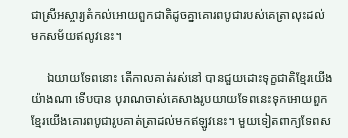ជាស្រីអស្ចារ្យតំកល់អោយពួកជាតិដូចគ្នាគោរពបូជារបស់គេត្រាលុះដល់ មកសម័យឥលូវនេះ។

     ឯយាយទែពនោះ តើកាលគាត់រស់នៅ បានជួយដោះទុក្ខជាតិខ្មែរយើងយ៉ាងណា ទើបបាន បុរាណចាស់គេសាងរូបយាយទែពនេះទុកអោយពួកខ្មែរយើងគោរពបូជារូបគាត់ត្រាដល់មកឥឡូវនេះ។ មួយទៀតពាក្យទែពស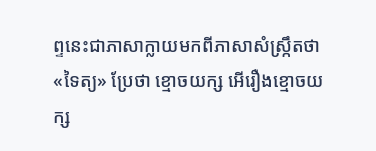ព្ទនេះជាភាសាក្លាយមកពីភាសាសំស្រ្កឹតថា«ទៃត្យ» ប្រែថា ខ្មោចយក្ស អើរឿងខ្មោចយក្ស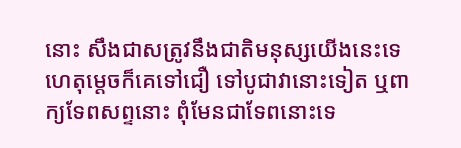នោះ សឹងជាសត្រូវនឹងជាតិមនុស្សយើងនេះទេ ហេតុម្ដេចក៏គេទៅជឿ ទៅបូជាវានោះទៀត ឬពាក្យទែពសព្ទនោះ ពុំមែនជាទែពនោះទេ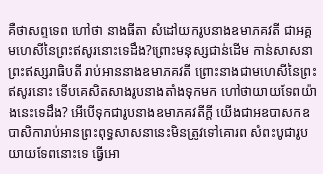គឺថាសព្ទទេព ហៅថា នាងធីតា សំដៅយករូបនាងឧមាភគវតី ជាអគ្គមហេសីនៃព្រះឥសូរនោះទេដឹង?ព្រោះមនុស្សជាន់ដើម កាន់សាសនាព្រះឥស្សរាធិបតី រាប់អាននាងឧមាភគវតី ព្រោះនាងជាមហេសីនៃព្រះឥសូរនោះ ទើបគេសិតសាងរូបនាងតាំងទុកមក ហៅថាយាយទែពយ៉ាងនេះទេដឹង? អើបើទុកជារូបនាងឧមាភគវតីក្ដី យើងជាអឧបាសកឧបាសិការាប់អានព្រះពុទ្ធសាសនានេះមិនត្រូវទៅគោរព សំពះបូជារូបយាយទែពនោះទេ ធ្វើអោ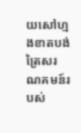យសៅហ្មងខាតបង់ត្រៃសរណគមន៍របស់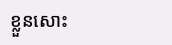ខ្លួនសោះ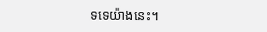ទទេយ៉ាងនេះ។